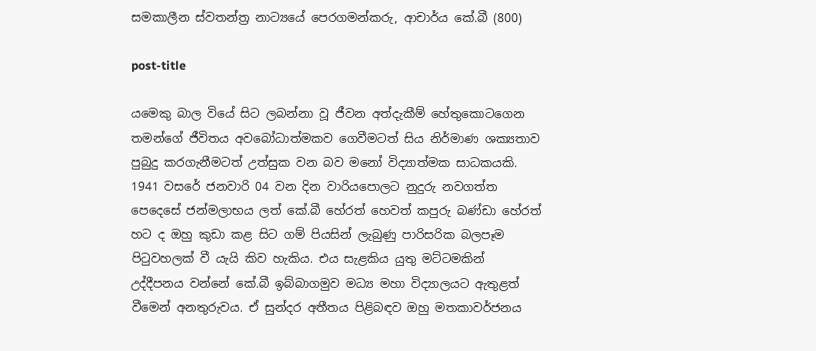සමකාලීන ස්වතන්ත්‍ර නාට්‍යයේ පෙරගමන්කරු, ආචාර්ය කේ.බී (800)

post-title

යමෙකු බාල වියේ සිට ලබන්නා වූ ජීවන අත්දැකීම් හේතුකොටගෙන තමන්ගේ ජීවිතය අවබෝධාත්මකව ගෙවීමටත් සිය නිර්මාණ ශක්‍යතාව පුබුදු කරගැනීමටත් උත්සුක වන බව මනෝ විද්‍යාත්මක සාධකයකි. 1941 වසරේ ජනවාරි 04 වන දින වාරියපොලට නුදුරු නවගත්ත පෙදෙසේ ජන්මලාභය ලත් කේ.බී හේරත් හෙවත් කපුරු බණ්ඩා හේරත් හට ද ඔහු කුඩා කළ සිට ගම් පියසින් ලැබුණු පාරිසරික බලපෑම පිටුවහලක් වී යැයි කිව හැකිය. එය සැළකිය යුතු මට්ටමකින් උද්දීපනය වන්නේ කේ.බී ඉබ්බාගමුව මධ්‍ය මහා විද්‍යාලයට ඇතුළත් වීමෙන් අනතුරුවය. ඒ සුන්දර අතීතය පිළිබඳව ඔහු මතකාවර්ජනය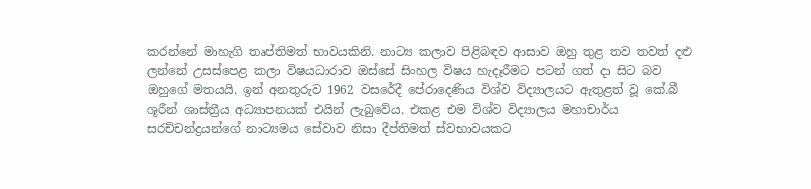කරන්නේ මාහැගි තෘප්තිමත් භාවයකිනි. නාට්‍ය කලාව පිළිබඳව ආසාව ඔහු තුළ තව තවත් දළු ලන්නේ උසස්පෙළ කලා විෂයධාරාව ඔස්සේ සිංහල විෂය හැදෑරීමට පටන් ගත් දා සිට බව ඔහුගේ මතයයි. ඉන් අනතුරුව 1962 වසරේදී පේරාදෙණිය විශ්ව විද්‍යාලයට ඇතුළත් වූ කේ.බී ශූරීන් ශාස්ත්‍රීය අධ්‍යාපනයක් එයින් ලැබුවේය. එකළ එම විශ්ව විද්‍යාලය මහාචාර්ය සරච්චන්ද්‍රයන්ගේ නාට්‍යමය සේවාව නිසා දීප්තිමත් ස්වභාවයකට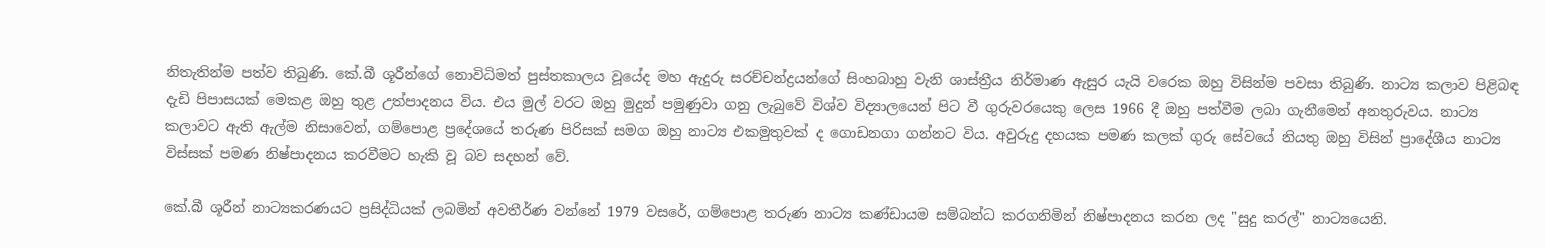නිතැතින්ම පත්ව තිබුණි. කේ.බී ශූරීන්ගේ නොවිධිමත් පුස්තකාලය වූයේද මහ ඇදුරු සරච්චන්ද්‍රයන්ගේ සිංහබාහු වැනි ශාස්ත්‍රීය නිර්මාණ ඇසුර යැයි වරෙක ඔහු විසින්ම පවසා තිබුණි. නාට්‍ය කලාව පිළිබඳ දැඩි පිපාසයක් මෙකළ ඔහු තුළ උත්පාදනය විය. එය මුල් වරට ඔහු මුදුන් පමුණුවා ගනු ලැබුවේ විශ්ව විද්‍යාලයෙන් පිට වී ගුරුවරයෙකු ලෙස 1966 දී ඔහු පත්වීම ලබා ගැනීමෙන් අනතුරුවය. නාට්‍ය කලාවට ඇති ඇල්ම නිසාවෙන්, ගම්පොළ ප්‍රදේශයේ තරුණ පිරිසක් සමග ඔහු නාට්‍ය එකමුතුවක් ද ගොඩනගා ගන්නට විය. අවුරුදු දහයක පමණ කලක් ගුරු සේවයේ නියතු ඔහු විසින් ප්‍රාදේශීය නාට්‍ය විස්සක් පමණ නිෂ්පාදනය කරවීමට හැකි වූ බව සදහන් වේ.

කේ.බී ශූරීන් නාට්‍යකරණයට ප්‍රසිද්ධියක් ලබමින් අවතීර්ණ වන්නේ 1979 වසරේ, ගම්පොළ තරුණ නාට්‍ය කණ්ඩායම සම්බන්ධ කරගනිමින් නිෂ්පාදනය කරන ලද "සුදු කරල්" නාට්‍යයෙනි.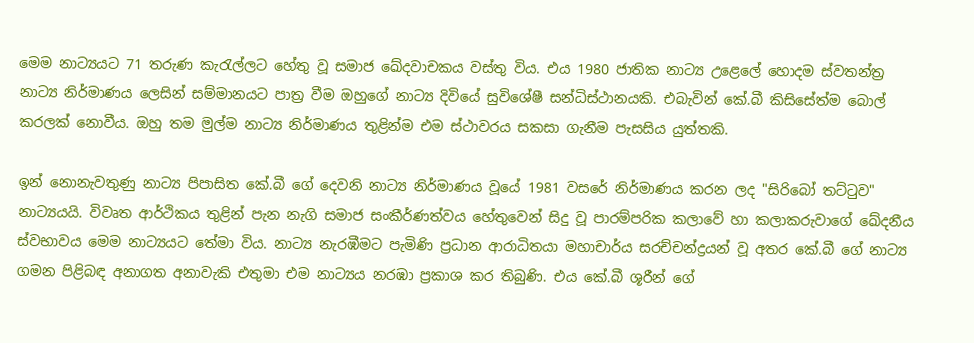මෙම නාට්‍යයට 71 තරුණ කැරැල්ලට හේතු වූ සමාජ ඛේදවාචකය වස්තු විය. එය 1980 ජාතික නාට්‍ය උළෙලේ හොදම ස්වතන්ත්‍ර නාට්‍ය නිර්මාණය ලෙසින් සම්මානයට පාත්‍ර වීම ඔහුගේ නාට්‍ය දිවියේ සුවිශේෂී සන්ධිස්ථානයකි. එබැවින් කේ.බී කිසිසේත්ම බොල් කරලක් නොවීය. ඔහු තම මුල්ම නාට්‍ය නිර්මාණය තුළින්ම එම ස්ථාවරය සකසා ගැනීම පැසසිය යුත්තකි.

ඉන් නොනැවතුණු නාට්‍ය පිපාසිත කේ.බී ගේ දෙවනි නාට්‍ය නිර්මාණය වූයේ 1981 වසරේ නිර්මාණය කරන ලද "සිරිබෝ තට්ටුව" නාට්‍යයයි. විවෘත ආර්ථිකය තුළින් පැන නැගි සමාජ සංකීර්ණත්වය හේතුවෙන් සිදු වූ පාරම්පරික කලාවේ හා කලාකරුවාගේ ඛේදනීය ස්වභාවය මෙම නාට්‍යයට තේමා විය. නාට්‍ය නැරඹීමට පැමිණි ප්‍රධාන ආරාධිතයා මහාචාර්ය සරච්චන්ද්‍රයන් වූ අතර කේ.බී ගේ නාට්‍ය ගමන පිළිබඳ අනාගත අනාවැකි එතුමා එම නාට්‍යය නරඹා ප්‍රකාශ කර තිබුණි. එය කේ.බී ශූරීන් ගේ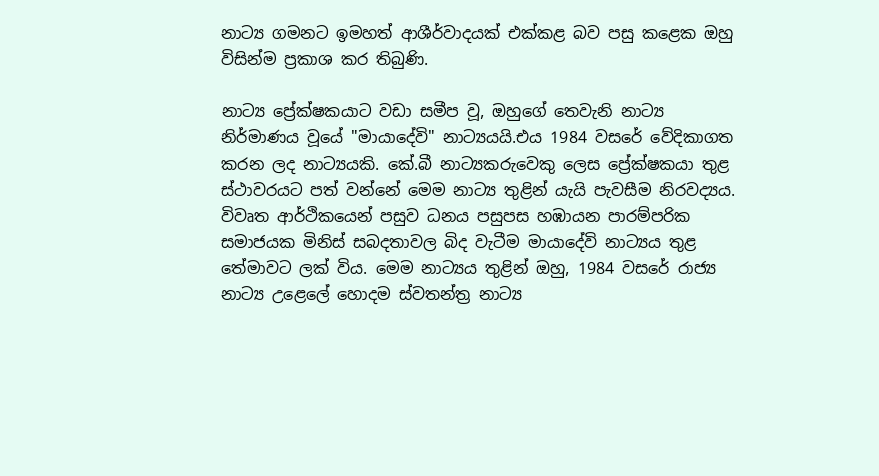නාට්‍ය ගමනට ඉමහත් ආශීර්වාදයක් එක්කළ බව පසු කළෙක ඔහු විසින්ම ප්‍රකාශ කර තිබුණි.

නාට්‍ය ප්‍රේක්ෂකයාට වඩා සමීප වූ, ඔහුගේ තෙවැනි නාට්‍ය නිර්මාණය වූයේ "මායාදේවි" නාට්‍යයයි.එය 1984 වසරේ වේදිකාගත කරන ලද නාට්‍යයකි. කේ.බී නාට්‍යකරුවෙකු ලෙස ප්‍රේක්ෂකයා තුළ ස්ථාවරයට පත් වන්නේ මෙම නාට්‍ය තුළින් යැයි පැවසීම නිරවද්‍යය. විවෘත ආර්ථිකයෙන් පසුව ධනය පසුපස හඹායන පාරම්පරික සමාජයක මිනිස් සබදතාවල බිද වැටීම මායාදේවි නාට්‍යය තුළ තේමාවට ලක් විය. මෙම නාට්‍යය තුළින් ඔහු, 1984 වසරේ රාජ්‍ය නාට්‍ය උළෙලේ හොදම ස්වතන්ත්‍ර නාට්‍ය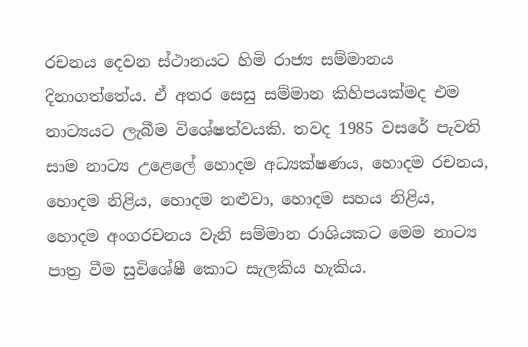රචනය දෙවන ස්ථානයට හිමි රාජ්‍ය සම්මානය දිනාගත්තේය. ඒ අතර සෙසු සම්මාන කිහිපයක්මද එම නාට්‍යයට ලැබීම විශේෂත්වයකි. තවද 1985 වසරේ පැවති සාම නාට්‍ය උළෙලේ හොදම අධ්‍යක්ෂණය, හොදම රචනය, හොදම නිළිය, හොදම නළුවා, හොදම සහය නිළිය, හොදම අංගරචනය වැනි සම්මාන රාශියකට මෙම නාට්‍ය පාත්‍ර වීම සුවිශේෂී කොට සැලකිය හැකිය.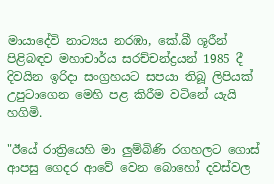මායාදේවි නාට්‍යය නරඹා, කේ.බී ශූරීන් පිළිබඳව මහාචාර්ය සරච්චන්ද්‍රයන් 1985 දී දිවයින ඉරිදා සංග්‍රහයට සපයා තිබූ ලිපියක් උපුටාගෙන මෙහි පළ කිරීම වටිනේ යැයි හගිමි.

"ඊයේ රාත්‍රියෙහි මා ලුම්බිණි රගහලට ගොස් ආපසු ගෙදර ආවේ වෙන බොහෝ දවස්වල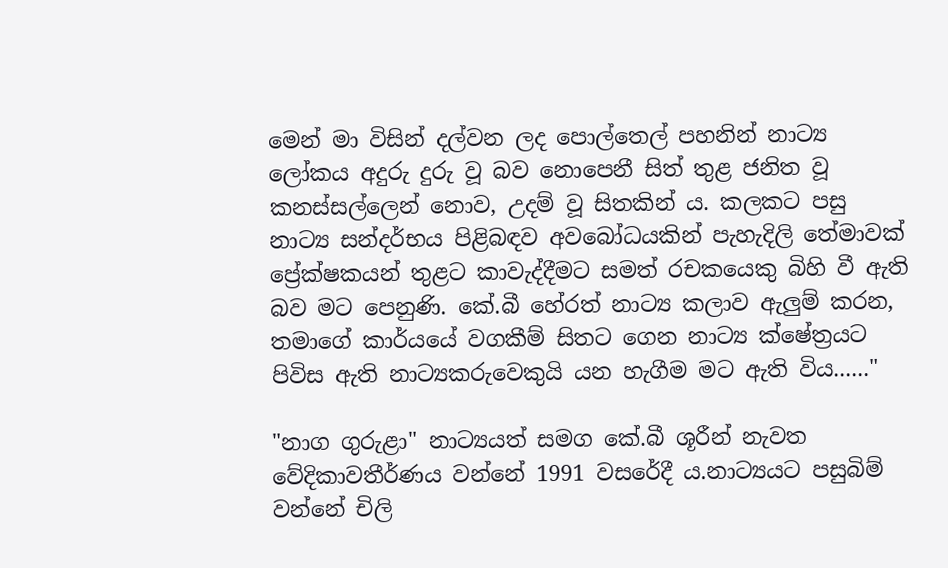මෙන් මා විසින් දල්වන ලද පොල්තෙල් පහනින් නාට්‍ය ලෝකය අදුරු දුරු වූ බව නොපෙනී සිත් තුළ ජනිත වූ කනස්සල්ලෙන් නොව, උදම් වූ සිතකින් ය. කලකට පසු නාට්‍ය සන්දර්භය පිළිබඳව අවබෝධයකින් පැහැදිලි තේමාවක් ප්‍රේක්ෂකයන් තුළට කාවැද්දීමට සමත් රචකයෙකු බිහි වී ඇති බව මට පෙනුණි. කේ.බී හේරත් නාට්‍ය කලාව ඇලුම් කරන, තමාගේ කාර්යයේ වගකීම් සිතට ගෙන නාට්‍ය ක්ෂේත්‍රයට පිවිස ඇති නාට්‍යකරුවෙකුයි යන හැගීම මට ඇති විය......"

"නාග ගුරුළා" නාට්‍යයත් සමග කේ.බී ශූරීන් නැවත වේදිකාවතීර්ණය වන්නේ 1991 වසරේදී ය.නාට්‍යයට පසුබිම් වන්නේ චිලි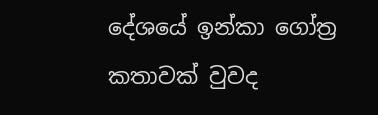දේශයේ ඉන්කා ගෝත්‍ර කතාවක් වුවද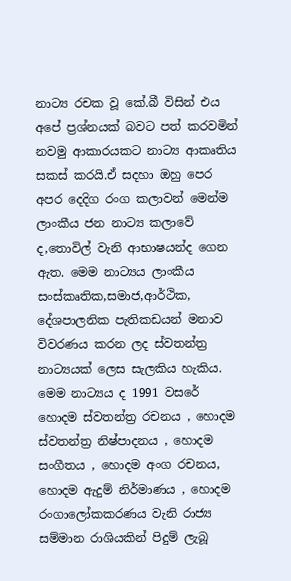නාට්‍ය රචක වූ කේ.බී විසින් එය අපේ ප්‍රශ්නයක් බවට පත් කරවමින් නවමු ආකාරයකට නාට්‍ය ආකෘතිය සකස් කරයි.ඒ සදහා ඔහු පෙර අපර දෙදිග රංග කලාවන් මෙන්ම ලාංකීය ජන නාට්‍ය කලාවේ ද,තොවිල් වැනි ආභාෂයන්ද ගෙන ඇත. මෙම නාට්‍යය ලාංකීය සංස්කෘතික,සමාජ,ආර්ථික, දේශපාලනික පැතිකඩයන් මනාව විවරණය කරන ලද ස්වතන්ත්‍ර නාට්‍යයක් ලෙස සැලකිය හැකිය. මෙම නාට්‍යය ද 1991 වසරේ හොදම ස්වතන්ත්‍ර රචනය , හොදම ස්වතන්ත්‍ර නිෂ්පාදනය , හොදම සංගීතය , හොදම අංග රචනය, හොදම ඇදුම් නිර්මාණය , හොදම රංගාලෝකකරණය වැනි රාජ්‍ය සම්මාන රාශියකින් පිදුම් ලැබූ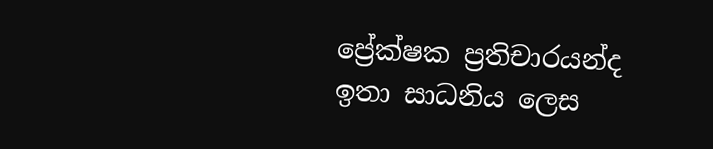ප්‍රේක්ෂක ප්‍රතිචාරයන්ද ඉතා සාධනිය ලෙස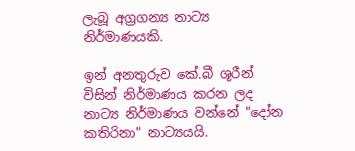ලැබූ අග්‍රගන්‍ය නාට්‍ය නිර්මාණයකි.

ඉන් අනතුරුව කේ.බී ශූරීන් විසින් නිර්මාණය කරන ලද නාට්‍ය නිර්මාණය වන්නේ "දෝන කතිරිනා" නාට්‍යයයි.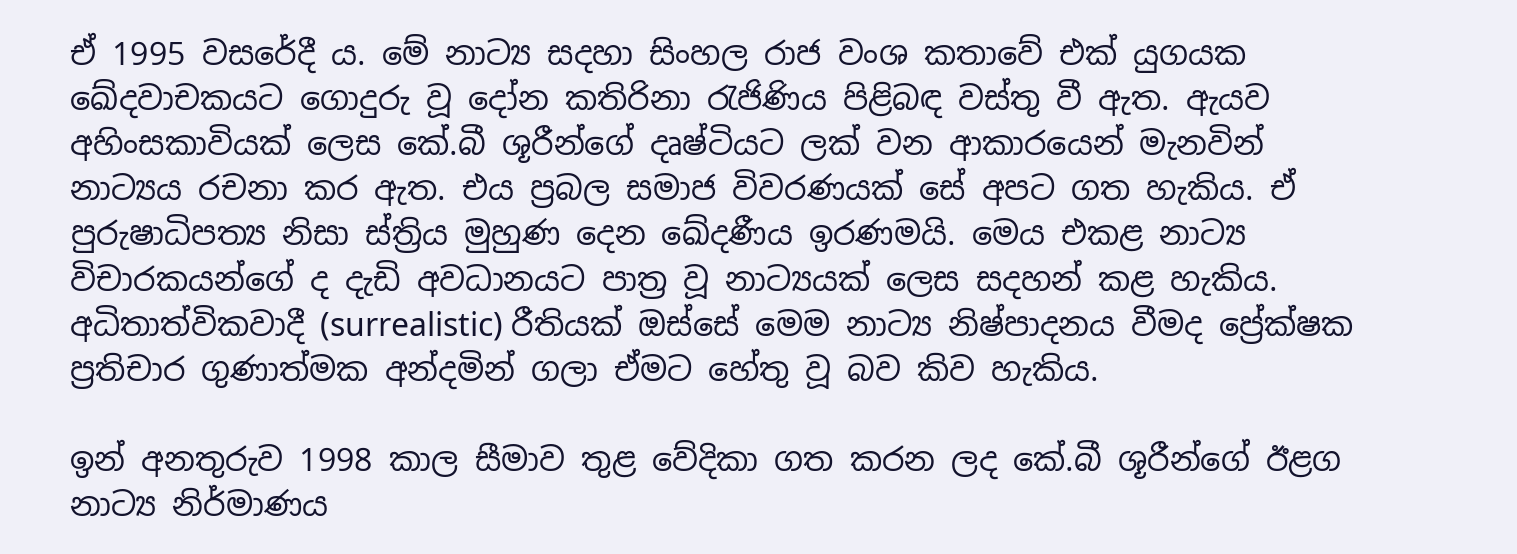ඒ 1995 වසරේදී ය. මේ නාට්‍ය සදහා සිංහල රාජ වංශ කතාවේ එක් යුගයක ඛේදවාචකයට ගොදුරු වූ දෝන කතිරිනා රැජිණිය පිළිබඳ වස්තු වී ඇත. ඇයව අහිංසකාවියක් ලෙස කේ.බී ශූරීන්ගේ දෘෂ්ටියට ලක් වන ආකාරයෙන් මැනවින් නාට්‍යය රචනා කර ඇත. එය ප්‍රබල සමාජ විවරණයක් සේ අපට ගත හැකිය. ඒ පුරුෂාධිපත්‍ය නිසා ස්ත්‍රිය මුහුණ දෙන ඛේදණීය ඉරණමයි. මෙය එකළ නාට්‍ය විචාරකයන්ගේ ද දැඩි අවධානයට පාත්‍ර වූ නාට්‍යයක් ලෙස සදහන්‍ කළ හැකිය. අධිතාත්විකවාදී (surrealistic) රීතියක් ඔස්සේ මෙම නාට්‍ය නිෂ්පාදනය වීමද ප්‍රේක්ෂක ප්‍රතිචාර ගුණාත්මක අන්දමින් ගලා ඒමට හේතු වූ බව කිව හැකිය.

ඉන් අනතුරුව 1998 කාල සීමාව තුළ වේදිකා ගත කරන ලද කේ.බී ශූරීන්ගේ ඊළග නාට්‍ය නිර්මාණය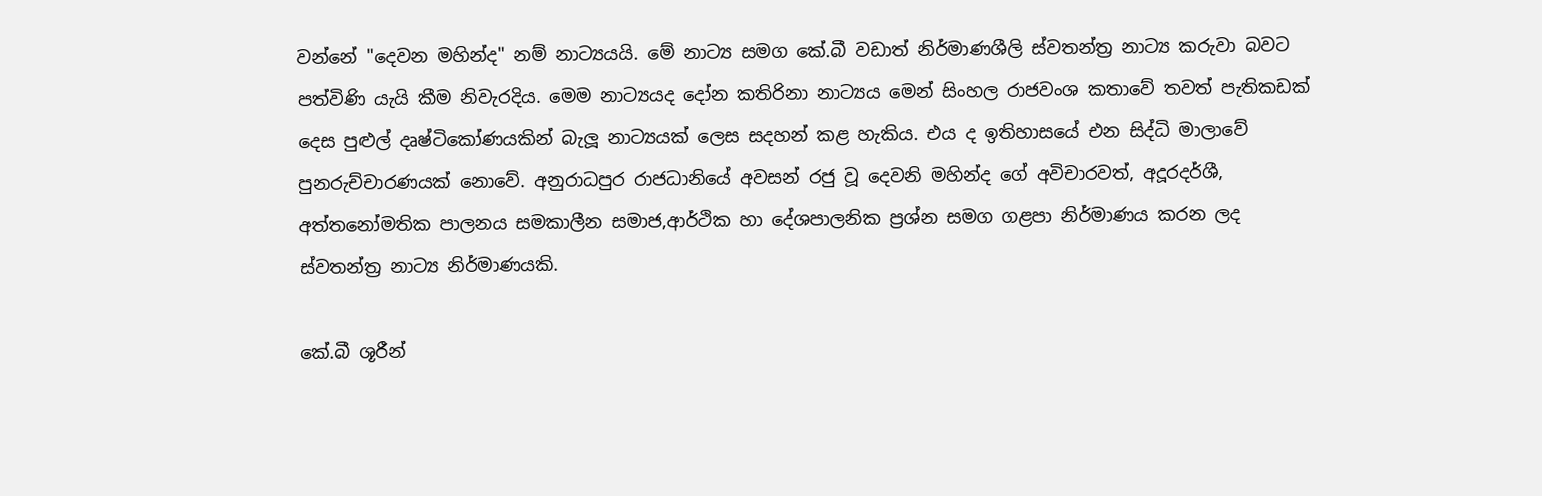වන්නේ "දෙවන මහින්ද" නම් නාට්‍යයයි. මේ නාට්‍ය සමග කේ.බී වඩාත් නිර්මාණශීලි ස්වතන්ත්‍ර නාට්‍ය කරුවා බවට පත්විණි යැයි කීම නිවැරදිය. මෙම නාට්‍යයද දෝන කතිරිනා නාට්‍යය මෙන් සිංහල රාජවංශ කතාවේ තවත් පැතිකඩක් දෙස පුළුල් දෘෂ්ටිකෝණයකින් බැලූ නාට්‍යයක් ලෙස සදහන්‍ කළ හැකිය. එය ද ඉතිහාසයේ එන සිද්ධි මාලාවේ පුනරුච්චාරණයක් නොවේ. අනුරාධපුර රාජධානියේ අවසන් රජු වූ දෙවනි මහින්ද ගේ අවිචාරවත්, අදූරදර්ශී, අත්තනෝමතික පාලනය සමකාලීන සමාජ,ආර්ථික හා දේශපාලනික ප්‍රශ්න සමග ගළපා නිර්මාණය කරන ලද ස්වතන්ත්‍ර නාට්‍ය නිර්මාණයකි.

කේ.බී ශූරීන්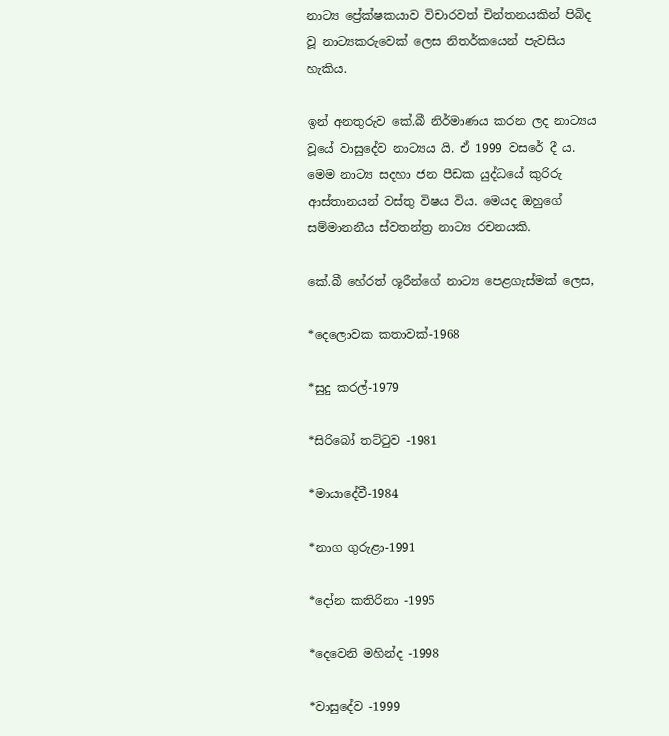නාට්‍ය ප්‍රේක්ෂකයාව විචාරවත් චින්තනයකින් පිබිද වූ නාට්‍යකරුවෙක් ලෙස නිතර්කයෙන් පැවසිය හැකිය.

ඉන් අනතුරුව කේ.බී නිර්මාණය කරන ලද නාට්‍යය වූයේ වාසුදේව නාට්‍යය යි. ඒ 1999 වසරේ දී ය. මෙම නාට්‍ය සදහා ජන පීඩක යුද්ධයේ කුරිරු ආස්තානයන් වස්තු විෂය විය. මෙයද ඔහුගේ සම්මානනීය ස්වතන්ත්‍ර නාට්‍ය රචනයකි.

කේ.බී හේරත් ශූරීන්ගේ නාට්‍ය පෙළගැස්මක් ලෙස,

*දෙලොවක කතාවක්-1968

*සුදු කරල්-1979

*සිරිබෝ තට්ටුව -1981

*මායාදේවී-1984

*නාග ගුරුළා-1991

*දෝන කතිරිනා -1995

*දෙවෙනි මහින්ද -1998

*වාසුදේව -1999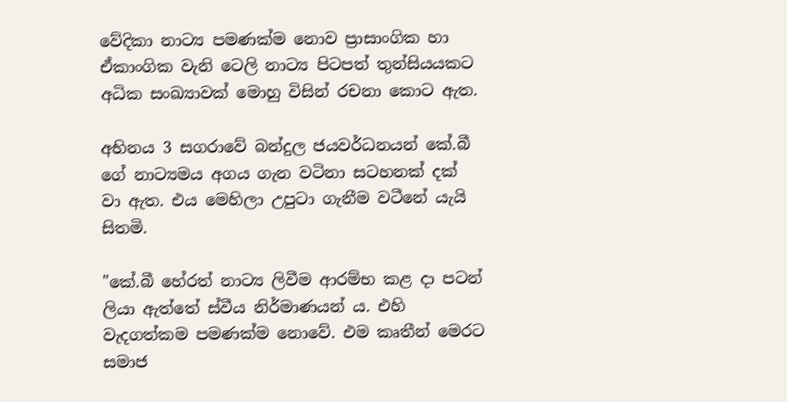වේදිකා නාට්‍ය පමණක්ම නොව ප්‍රාසාංගික හා ඒකාංගික වැනි ටෙලි නාට්‍ය පිටපත් තුන්සියයකට අධික සංඛ්‍යාවක් මොහු විසින් රචනා කොට ඇත.

අභිනය 3 සගරාවේ බන්දුල ජයවර්ධනයන් කේ.බී ගේ නාට්‍යමය අගය ගැන වටිනා සටහනක් දක් වා ඇත. එය මෙහිලා උපුටා ගැනීම වටීනේ යැයි සිතමි.

"කේ.බී හේරත් නාට්‍ය ලිවීම ආරම්භ කළ දා පටන් ලියා ඇත්තේ ස්වීය නිර්මාණයන් ය. එහි වැදගත්කම පමණක්ම නොවේ. එම කෘතීන් මෙරට සමාජ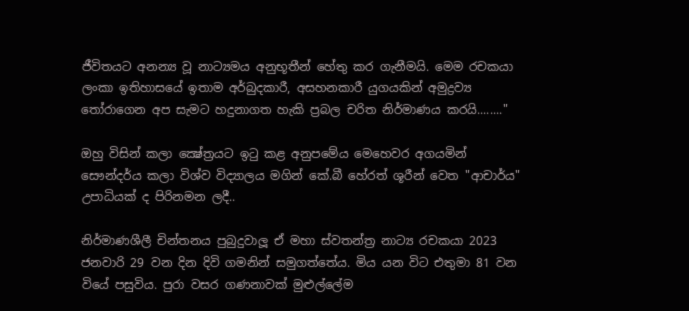ජීවිතයට අනන්‍ය වූ නාට්‍යමය අනුභූතීන් හේතු කර ගැනීමයි. මෙම රචකයා ලංකා ඉතිහාසයේ ඉතාම අර්බුදකාරී, අසහනකාරී යුගයකින් අමුද්‍රව්‍ය තෝරාගෙන අප සැමට හදුනාගත හැකි ප්‍රබල චරිත නිර්මාණය කරයි........"

ඔහු විසින් කලා ක්‍ෂේත්‍රයට ඉටු කළ අනුපමේය මෙහෙවර අගයමින් සෞන්දර්ය කලා විශ්ව විද්‍යාලය මගින් කේ.බී හේරත් ශූරීන් වෙත "ආචාර්ය" උපාධියක් ද පිරිනමන ලදී..

නිර්මාණශීලී චින්තනය පුබුදුවාලූ ඒ මහා ස්වතන්ත්‍ර නාට්‍ය රචකයා 2023 ජනවාරි 29 වන දින දිවි ගමනින් සමුගත්තේය. මිය යන විට එතුමා 81 වන වියේ පසුවිය. පුරා වසර ගණනාවක් මුළුල්ලේම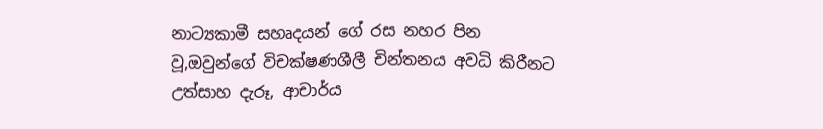නාට්‍යකාමී සහෘදයන් ගේ රස නහර පින වූ,ඔවුන්ගේ විචක්ෂණශීලී චින්තනය අවධි කිරීනට උත්සාහ දැරූ, ආචාර්ය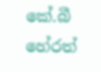කේ.බී හේරත්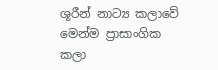ශූරීන් නාට්‍ය කලාවේ මෙන්ම ප්‍රාසාංගික කලා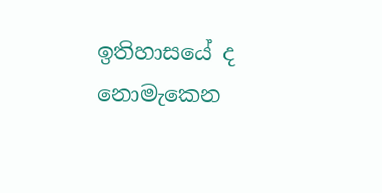ඉතිහාසයේ ද නොමැකෙන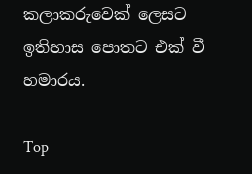කලාකරුවෙක් ලෙසට ඉතිහාස පොතට එක් වී හමාරය.

Top